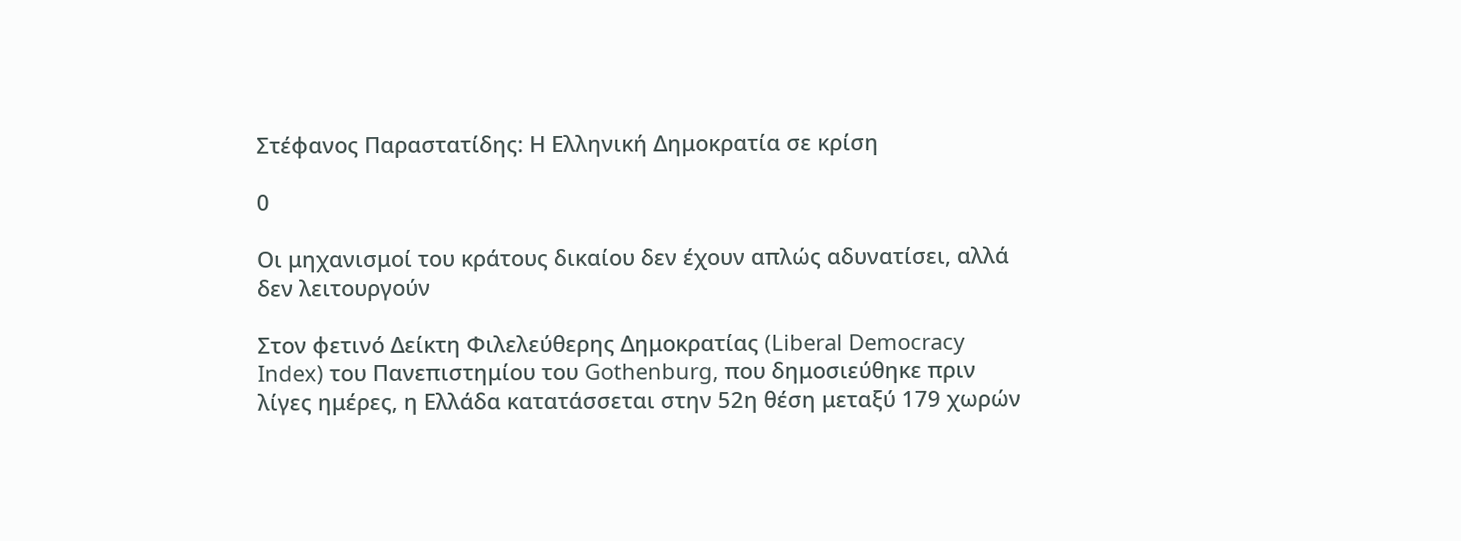Στέφανος Παραστατίδης: Η Ελληνική Δημοκρατία σε κρίση

0

Οι μηχανισμοί του κράτους δικαίου δεν έχουν απλώς αδυνατίσει, αλλά δεν λειτουργούν

Στον φετινό Δείκτη Φιλελεύθερης Δημοκρατίας (Liberal Democracy Index) του Πανεπιστημίου του Gothenburg, που δημοσιεύθηκε πριν λίγες ημέρες, η Ελλάδα κατατάσσεται στην 52η θέση μεταξύ 179 χωρών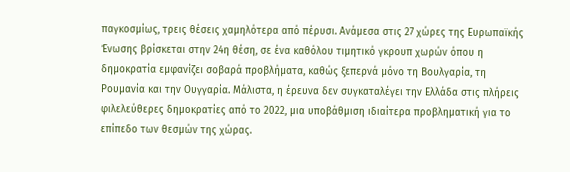παγκοσμίως, τρεις θέσεις χαμηλότερα από πέρυσι. Ανάμεσα στις 27 χώρες της Ευρωπαϊκής Ένωσης βρίσκεται στην 24η θέση, σε ένα καθόλου τιμητικό γκρουπ χωρών όπου η δημοκρατία εμφανίζει σοβαρά προβλήματα, καθώς ξεπερνά μόνο τη Βουλγαρία, τη Ρουμανία και την Ουγγαρία. Μάλιστα, η έρευνα δεν συγκαταλέγει την Ελλάδα στις πλήρεις φιλελεύθερες δημοκρατίες από το 2022, μια υποβάθμιση ιδιαίτερα προβληματική για το επίπεδο των θεσμών της χώρας.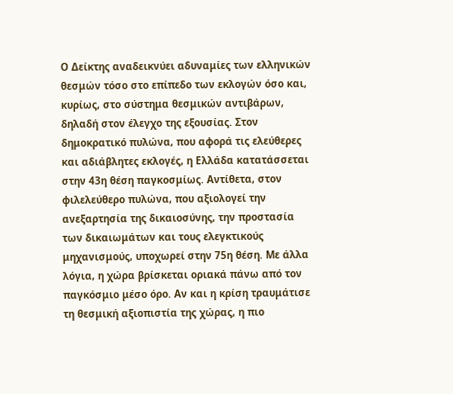Ο Δείκτης αναδεικνύει αδυναμίες των ελληνικών θεσμών τόσο στο επίπεδο των εκλογών όσο και, κυρίως, στο σύστημα θεσμικών αντιβάρων, δηλαδή στον έλεγχο της εξουσίας. Στον δημοκρατικό πυλώνα, που αφορά τις ελεύθερες και αδιάβλητες εκλογές, η Ελλάδα κατατάσσεται στην 43η θέση παγκοσμίως. Αντίθετα, στον φιλελεύθερο πυλώνα, που αξιολογεί την ανεξαρτησία της δικαιοσύνης, την προστασία των δικαιωμάτων και τους ελεγκτικούς μηχανισμούς, υποχωρεί στην 75η θέση. Με άλλα λόγια, η χώρα βρίσκεται οριακά πάνω από τον παγκόσμιο μέσο όρο. Αν και η κρίση τραυμάτισε τη θεσμική αξιοπιστία της χώρας, η πιο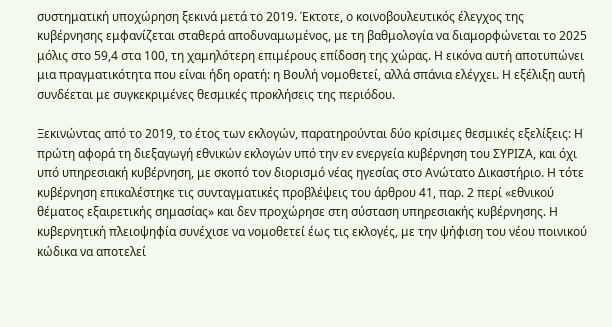συστηματική υποχώρηση ξεκινά μετά το 2019. Έκτοτε, ο κοινοβουλευτικός έλεγχος της κυβέρνησης εμφανίζεται σταθερά αποδυναμωμένος, με τη βαθμολογία να διαμορφώνεται το 2025 μόλις στο 59,4 στα 100, τη χαμηλότερη επιμέρους επίδοση της χώρας. Η εικόνα αυτή αποτυπώνει μια πραγματικότητα που είναι ήδη ορατή: η Βουλή νομοθετεί, αλλά σπάνια ελέγχει. Η εξέλιξη αυτή συνδέεται με συγκεκριμένες θεσμικές προκλήσεις της περιόδου.

Ξεκινώντας από το 2019, το έτος των εκλογών, παρατηρούνται δύο κρίσιμες θεσμικές εξελίξεις: Η πρώτη αφορά τη διεξαγωγή εθνικών εκλογών υπό την εν ενεργεία κυβέρνηση του ΣΥΡΙΖΑ, και όχι υπό υπηρεσιακή κυβέρνηση, με σκοπό τον διορισμό νέας ηγεσίας στο Ανώτατο Δικαστήριο. Η τότε κυβέρνηση επικαλέστηκε τις συνταγματικές προβλέψεις του άρθρου 41, παρ. 2 περί «εθνικού θέματος εξαιρετικής σημασίας» και δεν προχώρησε στη σύσταση υπηρεσιακής κυβέρνησης. Η κυβερνητική πλειοψηφία συνέχισε να νομοθετεί έως τις εκλογές, με την ψήφιση του νέου ποινικού κώδικα να αποτελεί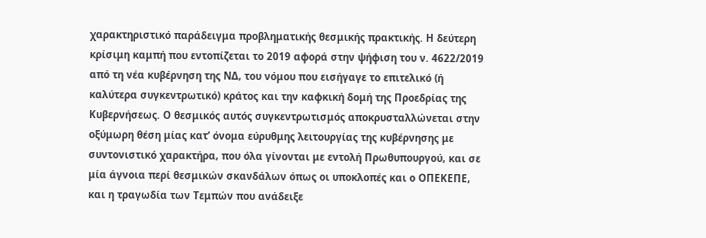χαρακτηριστικό παράδειγμα προβληματικής θεσμικής πρακτικής. Η δεύτερη κρίσιμη καμπή που εντοπίζεται το 2019 αφορά στην ψήφιση του ν. 4622/2019 από τη νέα κυβέρνηση της ΝΔ, του νόμου που εισήγαγε το επιτελικό (ή καλύτερα συγκεντρωτικό) κράτος και την καφκική δομή της Προεδρίας της Κυβερνήσεως. Ο θεσμικός αυτός συγκεντρωτισμός αποκρυσταλλώνεται στην οξύμωρη θέση μίας κατ’ όνομα εύρυθμης λειτουργίας της κυβέρνησης με συντονιστικό χαρακτήρα, που όλα γίνονται με εντολή Πρωθυπουργού, και σε μία άγνοια περί θεσμικών σκανδάλων όπως οι υποκλοπές και ο ΟΠΕΚΕΠΕ, και η τραγωδία των Τεμπών που ανάδειξε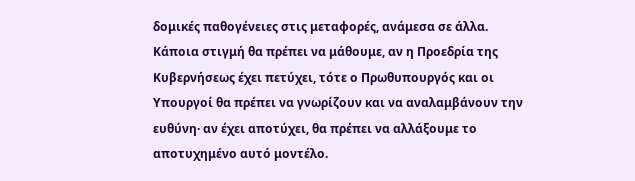δομικές παθογένειες στις μεταφορές, ανάμεσα σε άλλα. Κάποια στιγμή θα πρέπει να μάθουμε, αν η Προεδρία της Κυβερνήσεως έχει πετύχει, τότε ο Πρωθυπουργός και οι Υπουργοί θα πρέπει να γνωρίζουν και να αναλαμβάνουν την ευθύνη· αν έχει αποτύχει, θα πρέπει να αλλάξουμε το αποτυχημένο αυτό μοντέλο.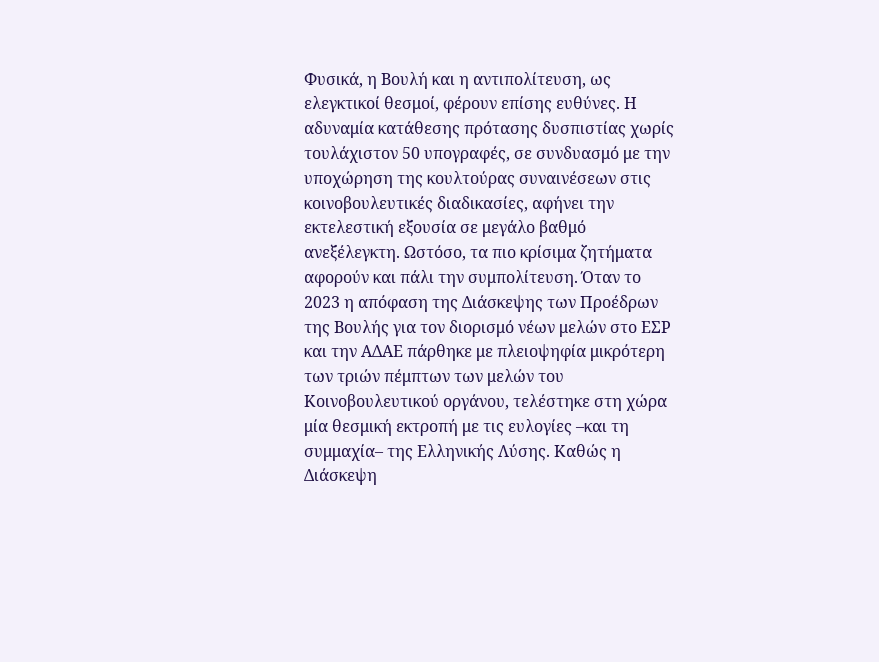Φυσικά, η Βουλή και η αντιπολίτευση, ως ελεγκτικοί θεσμοί, φέρουν επίσης ευθύνες. Η αδυναμία κατάθεσης πρότασης δυσπιστίας χωρίς τουλάχιστον 50 υπογραφές, σε συνδυασμό με την υποχώρηση της κουλτούρας συναινέσεων στις κοινοβουλευτικές διαδικασίες, αφήνει την εκτελεστική εξουσία σε μεγάλο βαθμό ανεξέλεγκτη. Ωστόσο, τα πιο κρίσιμα ζητήματα αφορούν και πάλι την συμπολίτευση. Όταν το 2023 η απόφαση της Διάσκεψης των Προέδρων της Βουλής για τον διορισμό νέων μελών στο ΕΣΡ και την ΑΔΑΕ πάρθηκε με πλειοψηφία μικρότερη των τριών πέμπτων των μελών του Κοινοβουλευτικού οργάνου, τελέστηκε στη χώρα μία θεσμική εκτροπή με τις ευλογίες –και τη συμμαχία– της Ελληνικής Λύσης. Καθώς η Διάσκεψη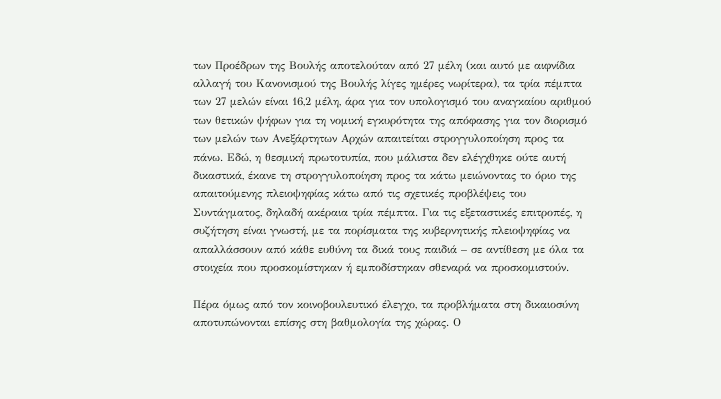των Προέδρων της Βουλής αποτελούταν από 27 μέλη (και αυτό με αιφνίδια αλλαγή του Κανονισμού της Βουλής λίγες ημέρες νωρίτερα), τα τρία πέμπτα των 27 μελών είναι 16,2 μέλη, άρα για τον υπολογισμό του αναγκαίου αριθμού των θετικών ψήφων για τη νομική εγκυρότητα της απόφασης για τον διορισμό των μελών των Ανεξάρτητων Αρχών απαιτείται στρογγυλοποίηση προς τα πάνω. Εδώ, η θεσμική πρωτοτυπία, που μάλιστα δεν ελέγχθηκε ούτε αυτή δικαστικά, έκανε τη στρογγυλοποίηση προς τα κάτω μειώνοντας το όριο της απαιτούμενης πλειοψηφίας κάτω από τις σχετικές προβλέψεις του Συντάγματος, δηλαδή ακέραια τρία πέμπτα. Για τις εξεταστικές επιτροπές, η συζήτηση είναι γνωστή, με τα πορίσματα της κυβερνητικής πλειοψηφίας να απαλλάσσουν από κάθε ευθύνη τα δικά τους παιδιά – σε αντίθεση με όλα τα στοιχεία που προσκομίστηκαν ή εμποδίστηκαν σθεναρά να προσκομιστούν.

Πέρα όμως από τον κοινοβουλευτικό έλεγχο, τα προβλήματα στη δικαιοσύνη αποτυπώνονται επίσης στη βαθμολογία της χώρας. Ο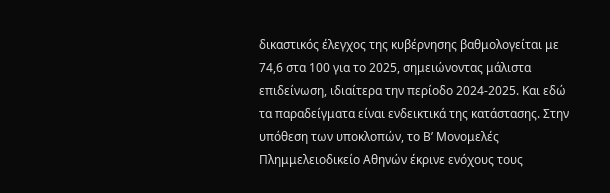δικαστικός έλεγχος της κυβέρνησης βαθμολογείται με 74,6 στα 100 για το 2025, σημειώνοντας μάλιστα επιδείνωση, ιδιαίτερα την περίοδο 2024-2025. Και εδώ τα παραδείγματα είναι ενδεικτικά της κατάστασης. Στην υπόθεση των υποκλοπών, το Β’ Μονομελές Πλημμελειοδικείο Αθηνών έκρινε ενόχους τους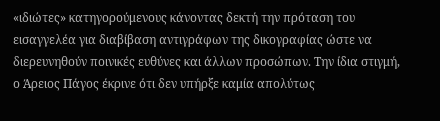«ιδιώτες» κατηγορούμενους κάνοντας δεκτή την πρόταση του εισαγγελέα για διαβίβαση αντιγράφων της δικογραφίας ώστε να διερευνηθούν ποινικές ευθύνες και άλλων προσώπων. Την ίδια στιγμή, ο Άρειος Πάγος έκρινε ότι δεν υπήρξε καμία απολύτως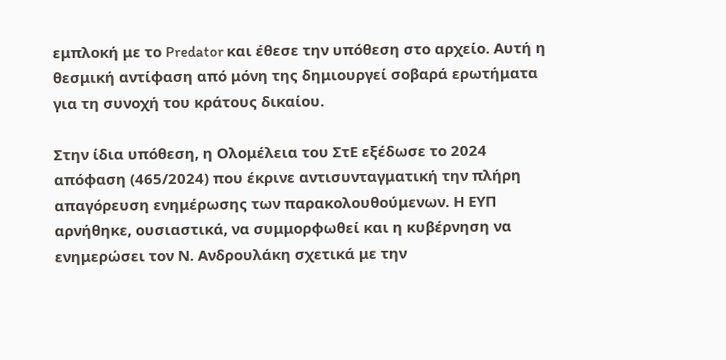εμπλοκή με το Predator και έθεσε την υπόθεση στο αρχείο. Αυτή η θεσμική αντίφαση από μόνη της δημιουργεί σοβαρά ερωτήματα για τη συνοχή του κράτους δικαίου.

Στην ίδια υπόθεση, η Ολομέλεια του ΣτΕ εξέδωσε το 2024 απόφαση (465/2024) που έκρινε αντισυνταγματική την πλήρη απαγόρευση ενημέρωσης των παρακολουθούμενων. Η ΕΥΠ αρνήθηκε, ουσιαστικά, να συμμορφωθεί και η κυβέρνηση να ενημερώσει τον Ν. Ανδρουλάκη σχετικά με την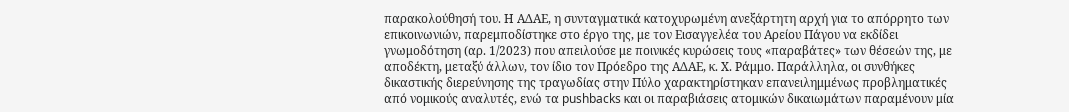παρακολούθησή του. Η ΑΔΑΕ, η συνταγματικά κατοχυρωμένη ανεξάρτητη αρχή για το απόρρητο των επικοινωνιών, παρεμποδίστηκε στο έργο της, με τον Εισαγγελέα του Αρείου Πάγου να εκδίδει γνωμοδότηση (αρ. 1/2023) που απειλούσε με ποινικές κυρώσεις τους «παραβάτες» των θέσεών της, με αποδέκτη, μεταξύ άλλων, τον ίδιο τον Πρόεδρο της ΑΔΑΕ, κ. Χ. Ράμμο. Παράλληλα, οι συνθήκες δικαστικής διερεύνησης της τραγωδίας στην Πύλο χαρακτηρίστηκαν επανειλημμένως προβληματικές από νομικούς αναλυτές, ενώ τα pushbacks και οι παραβιάσεις ατομικών δικαιωμάτων παραμένουν μία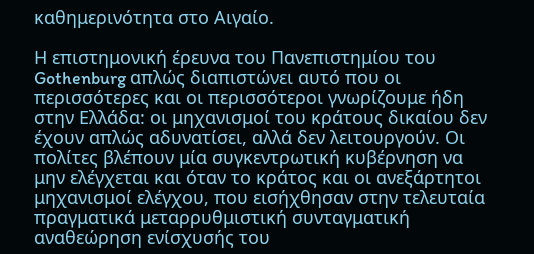καθημερινότητα στο Αιγαίο.

Η επιστημονική έρευνα του Πανεπιστημίου του Gothenburg απλώς διαπιστώνει αυτό που οι περισσότερες και οι περισσότεροι γνωρίζουμε ήδη στην Ελλάδα: οι μηχανισμοί του κράτους δικαίου δεν έχουν απλώς αδυνατίσει, αλλά δεν λειτουργούν. Οι πολίτες βλέπουν μία συγκεντρωτική κυβέρνηση να μην ελέγχεται και όταν το κράτος και οι ανεξάρτητοι μηχανισμοί ελέγχου, που εισήχθησαν στην τελευταία πραγματικά μεταρρυθμιστική συνταγματική αναθεώρηση ενίσχυσής του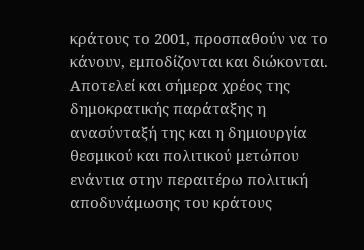κράτους το 2001, προσπαθούν να το κάνουν, εμποδίζονται και διώκονται. Αποτελεί και σήμερα χρέος της δημοκρατικής παράταξης η ανασύνταξή της και η δημιουργία θεσμικού και πολιτικού μετώπου ενάντια στην περαιτέρω πολιτική αποδυνάμωσης του κράτους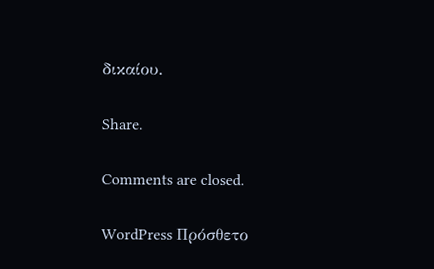δικαίου.

Share.

Comments are closed.

WordPress Πρόσθετο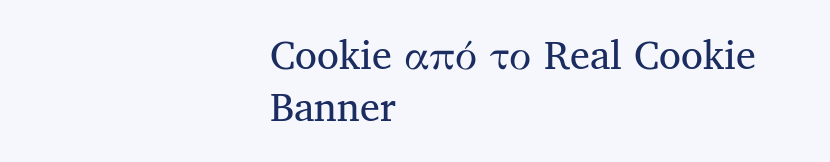Cookie από το Real Cookie Banner